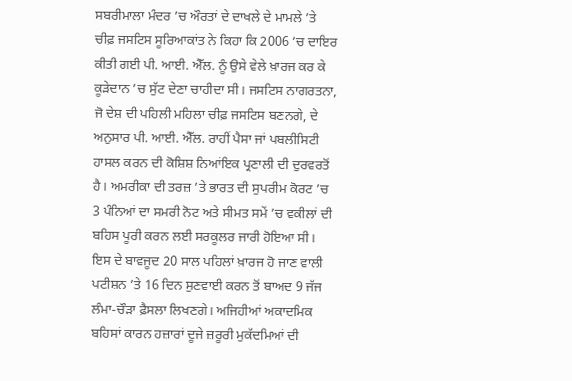ਸਬਰੀਮਾਲਾ ਮੰਦਰ ’ਚ ਔਰਤਾਂ ਦੇ ਦਾਖਲੇ ਦੇ ਮਾਮਲੇ ’ਤੇ ਚੀਫ਼ ਜਸਟਿਸ ਸੂਰਿਆਕਾਂਤ ਨੇ ਕਿਹਾ ਕਿ 2006 ’ਚ ਦਾਇਰ ਕੀਤੀ ਗਈ ਪੀ. ਆਈ. ਐੱਲ. ਨੂੰ ਉਸੇ ਵੇਲੇ ਖ਼ਾਰਜ ਕਰ ਕੇ ਕੂੜੇਦਾਨ ’ਚ ਸੁੱਟ ਦੇਣਾ ਚਾਹੀਦਾ ਸੀ। ਜਸਟਿਸ ਨਾਗਰਤਨਾ, ਜੋ ਦੇਸ਼ ਦੀ ਪਹਿਲੀ ਮਹਿਲਾ ਚੀਫ਼ ਜਸਟਿਸ ਬਣਨਗੇ, ਦੇ ਅਨੁਸਾਰ ਪੀ. ਆਈ. ਐੱਲ. ਰਾਹੀਂ ਪੈਸਾ ਜਾਂ ਪਬਲੀਸਿਟੀ ਹਾਸਲ ਕਰਨ ਦੀ ਕੋਸ਼ਿਸ਼ ਨਿਆਂਇਕ ਪ੍ਰਣਾਲੀ ਦੀ ਦੁਰਵਰਤੋਂ ਹੈ। ਅਮਰੀਕਾ ਦੀ ਤਰਜ਼ ’ਤੇ ਭਾਰਤ ਦੀ ਸੁਪਰੀਮ ਕੋਰਟ ’ਚ 3 ਪੰਨਿਆਂ ਦਾ ਸਮਰੀ ਨੋਟ ਅਤੇ ਸੀਮਤ ਸਮੇਂ ’ਚ ਵਕੀਲਾਂ ਦੀ ਬਹਿਸ ਪੂਰੀ ਕਰਨ ਲਈ ਸਰਕੂਲਰ ਜਾਰੀ ਹੋਇਆ ਸੀ। ਇਸ ਦੇ ਬਾਵਜੂਦ 20 ਸਾਲ ਪਹਿਲਾਂ ਖ਼ਾਰਜ ਹੋ ਜਾਣ ਵਾਲੀ ਪਟੀਸ਼ਨ ’ਤੇ 16 ਦਿਨ ਸੁਣਵਾਈ ਕਰਨ ਤੋਂ ਬਾਅਦ 9 ਜੱਜ ਲੰਮਾ-ਚੌੜਾ ਫ਼ੈਸਲਾ ਲਿਖਣਗੇ। ਅਜਿਹੀਆਂ ਅਕਾਦਮਿਕ ਬਹਿਸਾਂ ਕਾਰਨ ਹਜ਼ਾਰਾਂ ਦੂਜੇ ਜ਼ਰੂਰੀ ਮੁਕੱਦਮਿਆਂ ਦੀ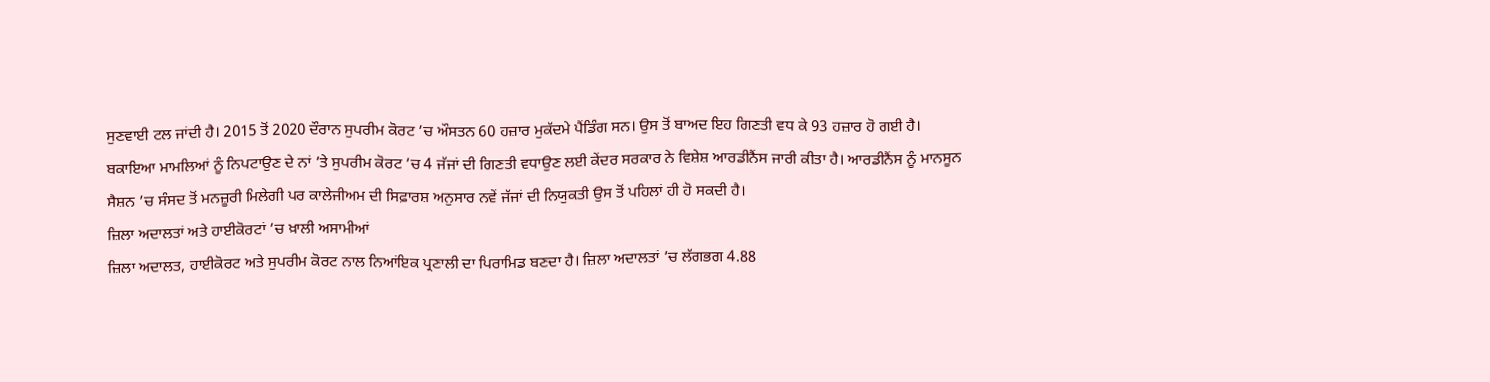ਸੁਣਵਾਈ ਟਲ ਜਾਂਦੀ ਹੈ। 2015 ਤੋਂ 2020 ਦੌਰਾਨ ਸੁਪਰੀਮ ਕੋਰਟ ’ਚ ਔਸਤਨ 60 ਹਜ਼ਾਰ ਮੁਕੱਦਮੇ ਪੈਂਡਿੰਗ ਸਨ। ਉਸ ਤੋਂ ਬਾਅਦ ਇਹ ਗਿਣਤੀ ਵਧ ਕੇ 93 ਹਜ਼ਾਰ ਹੋ ਗਈ ਹੈ।
ਬਕਾਇਆ ਮਾਮਲਿਆਂ ਨੂੰ ਨਿਪਟਾਉਣ ਦੇ ਨਾਂ ’ਤੇ ਸੁਪਰੀਮ ਕੋਰਟ ’ਚ 4 ਜੱਜਾਂ ਦੀ ਗਿਣਤੀ ਵਧਾਉਣ ਲਈ ਕੇਂਦਰ ਸਰਕਾਰ ਨੇ ਵਿਸ਼ੇਸ਼ ਆਰਡੀਨੈਂਸ ਜਾਰੀ ਕੀਤਾ ਹੈ। ਆਰਡੀਨੈਂਸ ਨੂੰ ਮਾਨਸੂਨ ਸੈਸ਼ਨ ’ਚ ਸੰਸਦ ਤੋਂ ਮਨਜ਼ੂਰੀ ਮਿਲੇਗੀ ਪਰ ਕਾਲੇਜੀਅਮ ਦੀ ਸਿਫ਼ਾਰਸ਼ ਅਨੁਸਾਰ ਨਵੇਂ ਜੱਜਾਂ ਦੀ ਨਿਯੁਕਤੀ ਉਸ ਤੋਂ ਪਹਿਲਾਂ ਹੀ ਹੋ ਸਕਦੀ ਹੈ।
ਜ਼ਿਲਾ ਅਦਾਲਤਾਂ ਅਤੇ ਹਾਈਕੋਰਟਾਂ ’ਚ ਖ਼ਾਲੀ ਅਸਾਮੀਆਂ
ਜ਼ਿਲਾ ਅਦਾਲਤ, ਹਾਈਕੋਰਟ ਅਤੇ ਸੁਪਰੀਮ ਕੋਰਟ ਨਾਲ ਨਿਆਂਇਕ ਪ੍ਰਣਾਲੀ ਦਾ ਪਿਰਾਮਿਡ ਬਣਦਾ ਹੈ। ਜ਼ਿਲਾ ਅਦਾਲਤਾਂ ’ਚ ਲੱਗਭਗ 4.88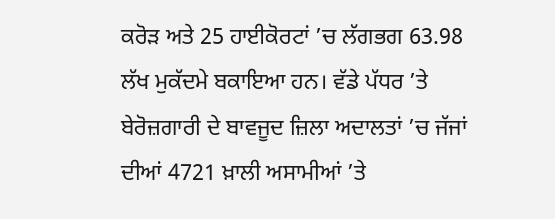ਕਰੋੜ ਅਤੇ 25 ਹਾਈਕੋਰਟਾਂ ’ਚ ਲੱਗਭਗ 63.98 ਲੱਖ ਮੁਕੱਦਮੇ ਬਕਾਇਆ ਹਨ। ਵੱਡੇ ਪੱਧਰ ’ਤੇ ਬੇਰੋਜ਼ਗਾਰੀ ਦੇ ਬਾਵਜੂਦ ਜ਼ਿਲਾ ਅਦਾਲਤਾਂ ’ਚ ਜੱਜਾਂ ਦੀਆਂ 4721 ਖ਼ਾਲੀ ਅਸਾਮੀਆਂ ’ਤੇ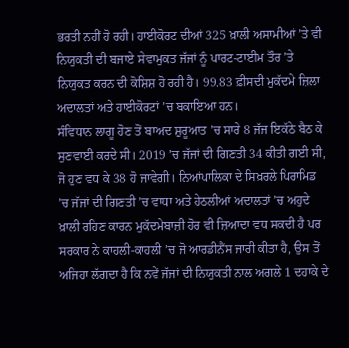ਭਰਤੀ ਨਹੀਂ ਹੋ ਰਹੀ। ਹਾਈਕੋਰਟ ਦੀਆਂ 325 ਖ਼ਾਲੀ ਅਸਾਮੀਆਂ ’ਤੇ ਵੀ ਨਿਯੁਕਤੀ ਦੀ ਬਜਾਏ ਸੇਵਾਮੁਕਤ ਜੱਜਾਂ ਨੂੰ ਪਾਰਟ-ਟਾਈਮ ਤੌਰ ’ਤੇ ਨਿਯੁਕਤ ਕਰਨ ਦੀ ਕੋਸ਼ਿਸ਼ ਹੋ ਰਹੀ ਹੈ। 99.83 ਫ਼ੀਸਦੀ ਮੁਕੱਦਮੇ ਜ਼ਿਲਾ ਅਦਾਲਤਾਂ ਅਤੇ ਹਾਈਕੋਰਟਾਂ ’ਚ ਬਕਾਇਆ ਹਨ।
ਸੰਵਿਧਾਨ ਲਾਗੂ ਹੋਣ ਤੋਂ ਬਾਅਦ ਸ਼ੁਰੂਆਤ ’ਚ ਸਾਰੇ 8 ਜੱਜ ਇਕੱਠੇ ਬੈਠ ਕੇ ਸੁਣਵਾਈ ਕਰਦੇ ਸੀ। 2019 ’ਚ ਜੱਜਾਂ ਦੀ ਗਿਣਤੀ 34 ਕੀਤੀ ਗਈ ਸੀ, ਜੋ ਹੁਣ ਵਧ ਕੇ 38 ਹੋ ਜਾਵੇਗੀ। ਨਿਆਂਪਾਲਿਕਾ ਦੇ ਸਿਖ਼ਰਲੇ ਪਿਰਾਮਿਡ ’ਚ ਜੱਜਾਂ ਦੀ ਗਿਣਤੀ ’ਚ ਵਾਧਾ ਅਤੇ ਹੇਠਲੀਆਂ ਅਦਾਲਤਾਂ ’ਚ ਅਹੁਦੇ ਖ਼ਾਲੀ ਰਹਿਣ ਕਾਰਨ ਮੁਕੱਦਮੇਬਾਜ਼ੀ ਹੋਰ ਵੀ ਜ਼ਿਆਦਾ ਵਧ ਸਕਦੀ ਹੈ ਪਰ ਸਰਕਾਰ ਨੇ ਕਾਹਲੀ-ਕਾਹਲੀ ’ਚ ਜੋ ਆਰਡੀਨੈਂਸ ਜਾਰੀ ਕੀਤਾ ਹੈ, ਉਸ ਤੋਂ ਅਜਿਹਾ ਲੱਗਦਾ ਹੈ ਕਿ ਨਵੇਂ ਜੱਜਾਂ ਦੀ ਨਿਯੁਕਤੀ ਨਾਲ ਅਗਲੇ 1 ਦਹਾਕੇ ਦੇ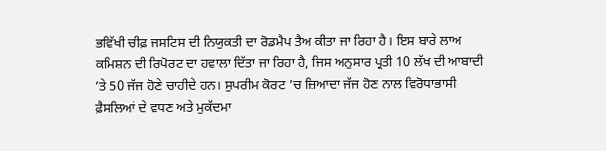ਭਵਿੱਖੀ ਚੀਫ਼ ਜਸਟਿਸ ਦੀ ਨਿਯੁਕਤੀ ਦਾ ਰੋਡਮੈਪ ਤੈਅ ਕੀਤਾ ਜਾ ਰਿਹਾ ਹੈ। ਇਸ ਬਾਰੇ ਲਾਅ ਕਮਿਸ਼ਨ ਦੀ ਰਿਪੋਰਟ ਦਾ ਹਵਾਲਾ ਦਿੱਤਾ ਜਾ ਰਿਹਾ ਹੈ, ਜਿਸ ਅਨੁਸਾਰ ਪ੍ਰਤੀ 10 ਲੱਖ ਦੀ ਆਬਾਦੀ ’ਤੇ 50 ਜੱਜ ਹੋਣੇ ਚਾਹੀਦੇ ਹਨ। ਸੁਪਰੀਮ ਕੋਰਟ ’ਚ ਜ਼ਿਆਦਾ ਜੱਜ ਹੋਣ ਨਾਲ ਵਿਰੋਧਾਭਾਸੀ ਫ਼ੈਸਲਿਆਂ ਦੇ ਵਧਣ ਅਤੇ ਮੁਕੱਦਮਾ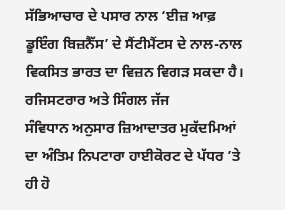ਸੱਭਿਆਚਾਰ ਦੇ ਪਸਾਰ ਨਾਲ ‘ਈਜ਼ ਆਫ਼ ਡੂਇੰਗ ਬਿਜ਼ਨੈੱਸ’ ਦੇ ਸੈਂਟੀਮੈਂਟਸ ਦੇ ਨਾਲ-ਨਾਲ ਵਿਕਸਿਤ ਭਾਰਤ ਦਾ ਵਿਜ਼ਨ ਵਿਗੜ ਸਕਦਾ ਹੈ।
ਰਜਿਸਟਰਾਰ ਅਤੇ ਸਿੰਗਲ ਜੱਜ
ਸੰਵਿਧਾਨ ਅਨੁਸਾਰ ਜ਼ਿਆਦਾਤਰ ਮੁਕੱਦਮਿਆਂ ਦਾ ਅੰਤਿਮ ਨਿਪਟਾਰਾ ਹਾਈਕੋਰਟ ਦੇ ਪੱਧਰ ’ਤੇ ਹੀ ਹੋ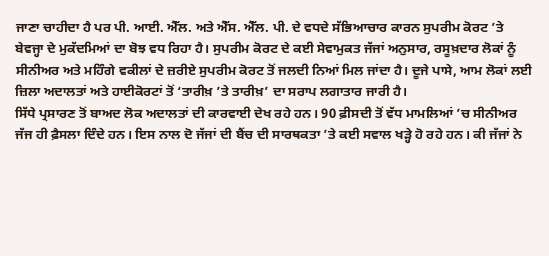ਜਾਣਾ ਚਾਹੀਦਾ ਹੈ ਪਰ ਪੀ. ਆਈ. ਐੱਲ. ਅਤੇ ਐੱਸ. ਐੱਲ. ਪੀ. ਦੇ ਵਧਦੇ ਸੱਭਿਆਚਾਰ ਕਾਰਨ ਸੁਪਰੀਮ ਕੋਰਟ ’ਤੇ ਬੇਵਜ੍ਹਾ ਦੇ ਮੁਕੱਦਮਿਆਂ ਦਾ ਬੋਝ ਵਧ ਰਿਹਾ ਹੈ। ਸੁਪਰੀਮ ਕੋਰਟ ਦੇ ਕਈ ਸੇਵਾਮੁਕਤ ਜੱਜਾਂ ਅਨੁਸਾਰ, ਰਸੂਖ਼ਦਾਰ ਲੋਕਾਂ ਨੂੰ ਸੀਨੀਅਰ ਅਤੇ ਮਹਿੰਗੇ ਵਕੀਲਾਂ ਦੇ ਜ਼ਰੀਏ ਸੁਪਰੀਮ ਕੋਰਟ ਤੋਂ ਜਲਦੀ ਨਿਆਂ ਮਿਲ ਜਾਂਦਾ ਹੈ। ਦੂਜੇ ਪਾਸੇ, ਆਮ ਲੋਕਾਂ ਲਈ ਜ਼ਿਲਾ ਅਦਾਲਤਾਂ ਅਤੇ ਹਾਈਕੋਰਟਾਂ ਤੋਂ ‘ਤਾਰੀਖ਼ ’ਤੇ ਤਾਰੀਖ਼’ ਦਾ ਸਰਾਪ ਲਗਾਤਾਰ ਜਾਰੀ ਹੈ।
ਸਿੱਧੇ ਪ੍ਰਸਾਰਣ ਤੋਂ ਬਾਅਦ ਲੋਕ ਅਦਾਲਤਾਂ ਦੀ ਕਾਰਵਾਈ ਦੇਖ ਰਹੇ ਹਨ। 90 ਫ਼ੀਸਦੀ ਤੋਂ ਵੱਧ ਮਾਮਲਿਆਂ ’ਚ ਸੀਨੀਅਰ ਜੱਜ ਹੀ ਫ਼ੈਸਲਾ ਦਿੰਦੇ ਹਨ। ਇਸ ਨਾਲ ਦੋ ਜੱਜਾਂ ਦੀ ਬੈਂਚ ਦੀ ਸਾਰਥਕਤਾ ’ਤੇ ਕਈ ਸਵਾਲ ਖੜ੍ਹੇ ਹੋ ਰਹੇ ਹਨ। ਕੀ ਜੱਜਾਂ ਨੇ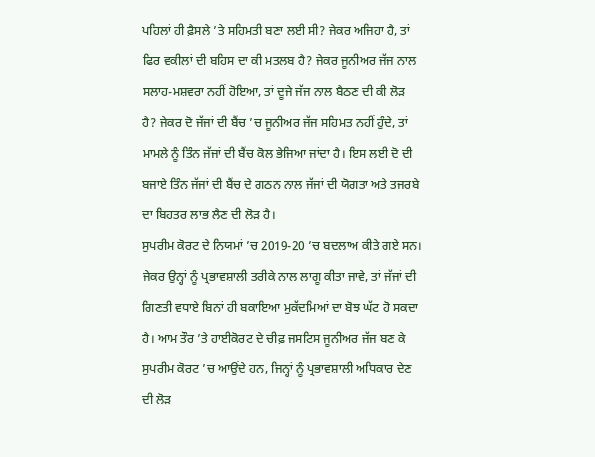ਪਹਿਲਾਂ ਹੀ ਫ਼ੈਸਲੇ ’ਤੇ ਸਹਿਮਤੀ ਬਣਾ ਲਈ ਸੀ? ਜੇਕਰ ਅਜਿਹਾ ਹੈ, ਤਾਂ ਫਿਰ ਵਕੀਲਾਂ ਦੀ ਬਹਿਸ ਦਾ ਕੀ ਮਤਲਬ ਹੈ? ਜੇਕਰ ਜੂਨੀਅਰ ਜੱਜ ਨਾਲ ਸਲਾਹ-ਮਸ਼ਵਰਾ ਨਹੀਂ ਹੋਇਆ, ਤਾਂ ਦੂਜੇ ਜੱਜ ਨਾਲ ਬੈਠਣ ਦੀ ਕੀ ਲੋੜ ਹੈ? ਜੇਕਰ ਦੋ ਜੱਜਾਂ ਦੀ ਬੈਂਚ ’ਚ ਜੂਨੀਅਰ ਜੱਜ ਸਹਿਮਤ ਨਹੀਂ ਹੁੰਦੇ, ਤਾਂ ਮਾਮਲੇ ਨੂੰ ਤਿੰਨ ਜੱਜਾਂ ਦੀ ਬੈਂਚ ਕੋਲ ਭੇਜਿਆ ਜਾਂਦਾ ਹੈ। ਇਸ ਲਈ ਦੋ ਦੀ ਬਜਾਏ ਤਿੰਨ ਜੱਜਾਂ ਦੀ ਬੈਂਚ ਦੇ ਗਠਨ ਨਾਲ ਜੱਜਾਂ ਦੀ ਯੋਗਤਾ ਅਤੇ ਤਜਰਬੇ ਦਾ ਬਿਹਤਰ ਲਾਭ ਲੈਣ ਦੀ ਲੋੜ ਹੈ।
ਸੁਪਰੀਮ ਕੋਰਟ ਦੇ ਨਿਯਮਾਂ ’ਚ 2019-20 ’ਚ ਬਦਲਾਅ ਕੀਤੇ ਗਏ ਸਨ। ਜੇਕਰ ਉਨ੍ਹਾਂ ਨੂੰ ਪ੍ਰਭਾਵਸ਼ਾਲੀ ਤਰੀਕੇ ਨਾਲ ਲਾਗੂ ਕੀਤਾ ਜਾਵੇ, ਤਾਂ ਜੱਜਾਂ ਦੀ ਗਿਣਤੀ ਵਧਾਏ ਬਿਨਾਂ ਹੀ ਬਕਾਇਆ ਮੁਕੱਦਮਿਆਂ ਦਾ ਬੋਝ ਘੱਟ ਹੋ ਸਕਦਾ ਹੈ। ਆਮ ਤੌਰ ’ਤੇ ਹਾਈਕੋਰਟ ਦੇ ਚੀਫ਼ ਜਸਟਿਸ ਜੂਨੀਅਰ ਜੱਜ ਬਣ ਕੇ ਸੁਪਰੀਮ ਕੋਰਟ ’ਚ ਆਉਂਦੇ ਹਨ, ਜਿਨ੍ਹਾਂ ਨੂੰ ਪ੍ਰਭਾਵਸ਼ਾਲੀ ਅਧਿਕਾਰ ਦੇਣ ਦੀ ਲੋੜ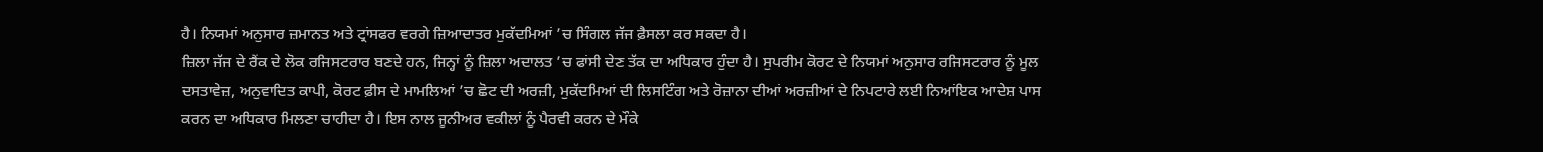ਹੈ। ਨਿਯਮਾਂ ਅਨੁਸਾਰ ਜ਼ਮਾਨਤ ਅਤੇ ਟ੍ਰਾਂਸਫਰ ਵਰਗੇ ਜ਼ਿਆਦਾਤਰ ਮੁਕੱਦਮਿਆਂ ’ਚ ਸਿੰਗਲ ਜੱਜ ਫ਼ੈਸਲਾ ਕਰ ਸਕਦਾ ਹੈ।
ਜ਼ਿਲਾ ਜੱਜ ਦੇ ਰੈਂਕ ਦੇ ਲੋਕ ਰਜਿਸਟਰਾਰ ਬਣਦੇ ਹਨ, ਜਿਨ੍ਹਾਂ ਨੂੰ ਜ਼ਿਲਾ ਅਦਾਲਤ ’ਚ ਫਾਂਸੀ ਦੇਣ ਤੱਕ ਦਾ ਅਧਿਕਾਰ ਹੁੰਦਾ ਹੈ। ਸੁਪਰੀਮ ਕੋਰਟ ਦੇ ਨਿਯਮਾਂ ਅਨੁਸਾਰ ਰਜਿਸਟਰਾਰ ਨੂੰ ਮੂਲ ਦਸਤਾਵੇਜ਼, ਅਨੁਵਾਦਿਤ ਕਾਪੀ, ਕੋਰਟ ਫ਼ੀਸ ਦੇ ਮਾਮਲਿਆਂ ’ਚ ਛੋਟ ਦੀ ਅਰਜ਼ੀ, ਮੁਕੱਦਮਿਆਂ ਦੀ ਲਿਸਟਿੰਗ ਅਤੇ ਰੋਜ਼ਾਨਾ ਦੀਆਂ ਅਰਜ਼ੀਆਂ ਦੇ ਨਿਪਟਾਰੇ ਲਈ ਨਿਆਂਇਕ ਆਦੇਸ਼ ਪਾਸ ਕਰਨ ਦਾ ਅਧਿਕਾਰ ਮਿਲਣਾ ਚਾਹੀਦਾ ਹੈ। ਇਸ ਨਾਲ ਜੂਨੀਅਰ ਵਕੀਲਾਂ ਨੂੰ ਪੈਰਵੀ ਕਰਨ ਦੇ ਮੌਕੇ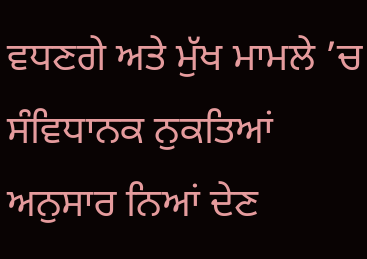ਵਧਣਗੇ ਅਤੇ ਮੁੱਖ ਮਾਮਲੇ ’ਚ ਸੰਵਿਧਾਨਕ ਨੁਕਤਿਆਂ ਅਨੁਸਾਰ ਨਿਆਂ ਦੇਣ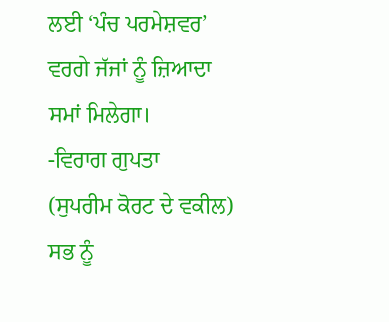ਲਈ ‘ਪੰਚ ਪਰਮੇਸ਼ਵਰ’ ਵਰਗੇ ਜੱਜਾਂ ਨੂੰ ਜ਼ਿਆਦਾ ਸਮਾਂ ਮਿਲੇਗਾ।
-ਵਿਰਾਗ ਗੁਪਤਾ
(ਸੁਪਰੀਮ ਕੋਰਟ ਦੇ ਵਕੀਲ)
ਸਭ ਨੂੰ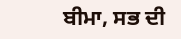ਬੀਮਾ, ਸਭ ਦੀ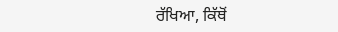ਰੱਖਿਆ, ਕਿੱਥੋਂ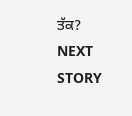ਤੱਕ?
NEXT STORY